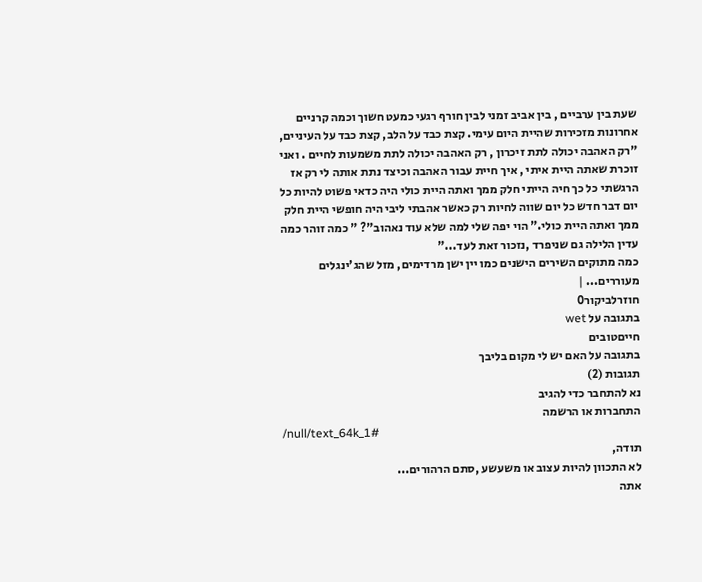שעת בין ערביים , בין אביב זמני לבין חורף רגעי כמעט חשוך וכמה קרניים אחרונות מזכירות שהיית היום עימי. קצת כבד על הלב, קצת כבד על העיניים, "רק האהבה יכולה לתת זיכרון , רק האהבה יכולה לתת משמעות לחיים . ואני זוכרת שאתה היית איתי , איך חיית עבור האהבה וכיצד נתת אותה לי רק אז הרגשתי כל כך חיה הייתי חלק ממך ואתה היית כולי היה כדאי פשוט להיות כל יום דבר חדש כל יום שווה לחיות רק כאשר אהבתי ליבי היה חופשי היית חלק ממך ואתה היית כולי." הוי יפה שלי למה שלא עוד נאהוב"? " כמה זוהר כמה עדין הלילה גם שניפרד ,נזכור זאת לעד..."
כמה מתוקים השירים הישנים כמו יין ישן מרדימים, מזל שהג'ינגלים מעוררים... |
חוזרלביקור0
בתגובה על wet
חייםטובים
בתגובה על האם יש לי מקום בליבך
תגובות (2)
נא להתחבר כדי להגיב
התחברות או הרשמה
/null/text_64k_1#
תודה,
לא התכוון להיות עצוב או משעשע ,סתם הרהורים...
אתה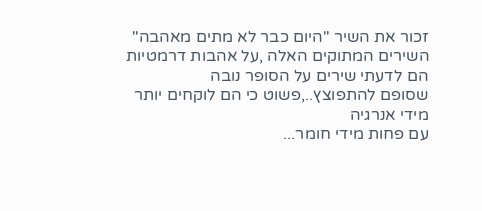זכור את השיר "היום כבר לא מתים מאהבה"
השירים המתוקים האלה ,על אהבות דרמטיות
הם לדעתי שירים על הסופר נובה
שסופם להתפוצץ..,פשוט כי הם לוקחים יותר מידי אנרגיה
עם פחות מידי חומר...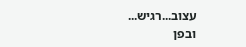עצוב...רגיש...
ובפן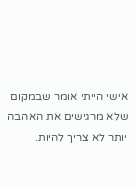אישי הייתי אומר שבמקום שלא מרגישים את האהבה יותר לא צריך להיות.